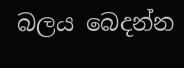බලය බෙදන්න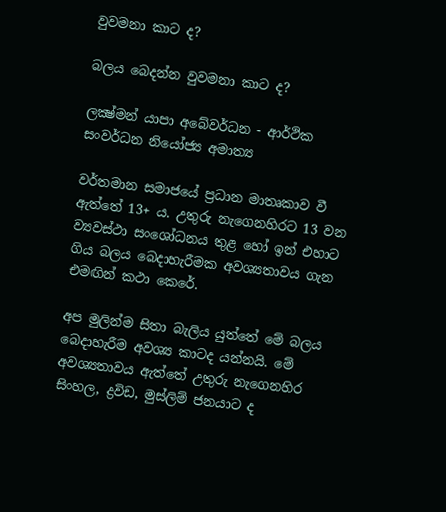වුවමනා කාට ද?

බලය බෙදන්න වුවමනා කාට ද?

ලක්‍ෂ්මන් යාපා අබේවර්ධන - ආර්ථික සංවර්ධන නියෝජ්‍ය අමාත්‍ය

වර්තමාන සමාජයේ ප්‍රධාන මාතෘකාව වී ඇත්තේ 13+ ය. උතුරු නැගෙනහිරට 13 වන ව්‍යවස්ථා සංශෝධනය තුළ හෝ ඉන් එහාට ගිය බලය බෙදාහැරීමක අවශ්‍යතාවය ගැන එමඟින් කථා කෙරේ.

අප මුලින්ම සිතා බැලිය යුත්තේ මේ බලය බෙදාහැරීම අවශ්‍ය කාටද යන්නයි. මේ අවශ්‍යතාවය ඇත්තේ උතුරු නැගෙනහිර සිංහල, ද්‍රවිඩ, මුස්ලිම් ජනයාට ද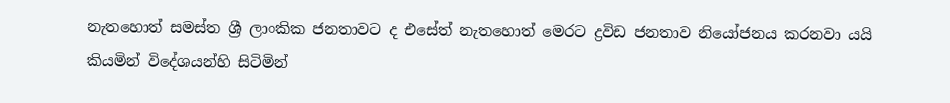නැතහොත් සමස්ත ශ්‍රී ලාංකික ජනතාවට ද එසේත් නැතහොත් මෙරට ද්‍රවිඩ ජනතාව නියෝජනය කරනවා යයි කියමින් විදේශයන්හි සිටිමින්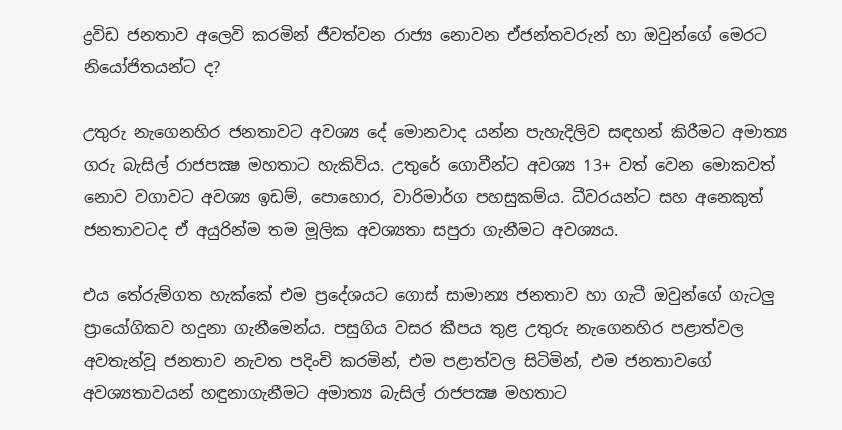ද්‍රවිඩ ජනතාව අලෙවි කරමින් ජීවත්වන රාජ්‍ය නොවන ඒජන්තවරුන් හා ඔවුන්ගේ මෙරට නියෝජිතයන්ට ද?

උතුරු නැගෙනහිර ජනතාවට අවශ්‍ය දේ මොනවාද යන්න පැහැදිලිව සඳහන් කිරීමට අමාත්‍ය ගරු බැසිල් රාජපක්‍ෂ මහතාට හැකිවිය. උතුරේ ගොවීන්ට අවශ්‍ය 13+ වත් වෙන මොකවත් නොව වගාවට අවශ්‍ය ඉඩම්, පොහොර, වාරිමාර්ග පහසුකම්ය. ධීවරයන්ට සහ අනෙකුත් ජනතාවටද ඒ අයුරින්ම තම මූලික අවශ්‍යතා සපුරා ගැනීමට අවශ්‍යය.

එය තේරුම්ගත හැක්කේ එම ප්‍රදේශයට ගොස් සාමාන්‍ය ජනතාව හා ගැටී ඔවුන්ගේ ගැටලු ප්‍රායෝගිකව හදුනා ගැනීමෙන්ය. පසුගිය වසර කීපය තුළ උතුරු නැගෙනහිර පළාත්වල අවතැන්වූ ජනතාව නැවත පදිංචි කරමින්, එම පළාත්වල සිටිමින්, එම ජනතාවගේ අවශ්‍යතාවයන් හඳුනාගැනීමට අමාත්‍ය බැසිල් රාජපක්‍ෂ මහතාට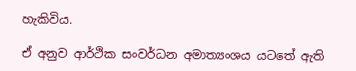හැකිවිය.

ඒ අනුව ආර්ථික සංවර්ධන අමාත්‍යංශය යටතේ ඇති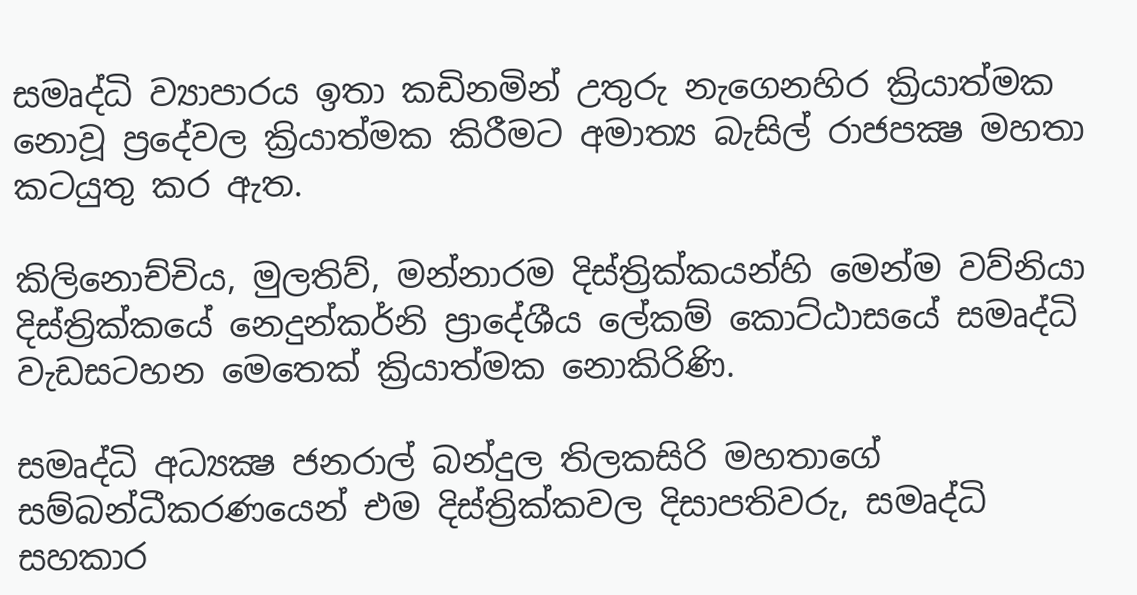සමෘද්ධි ව්‍යාපාරය ඉතා කඩිනමින් උතුරු නැගෙනහිර ක්‍රියාත්මක නොවූ ප්‍රදේවල ක්‍රියාත්මක කිරීමට අමාත්‍ය බැසිල් රාජපක්‍ෂ මහතා කටයුතු කර ඇත.

කිලිනොච්චිය, මුලතිව්, මන්නාරම දිස්ත්‍රික්කයන්හි මෙන්ම වව්නියා දිස්ත්‍රික්කයේ නෙදුන්කර්නි ප්‍රාදේශීය ලේකම් කොට්ඨාසයේ සමෘද්ධි වැඩසටහන මෙතෙක් ක්‍රියාත්මක නොකිරිණි.

සමෘද්ධි අධ්‍යක්‍ෂ ජනරාල් බන්දුල තිලකසිරි මහතාගේ සම්බන්ධීකරණයෙන් එම දිස්ත්‍රික්කවල දිසාපතිවරු, සමෘද්ධි සහකාර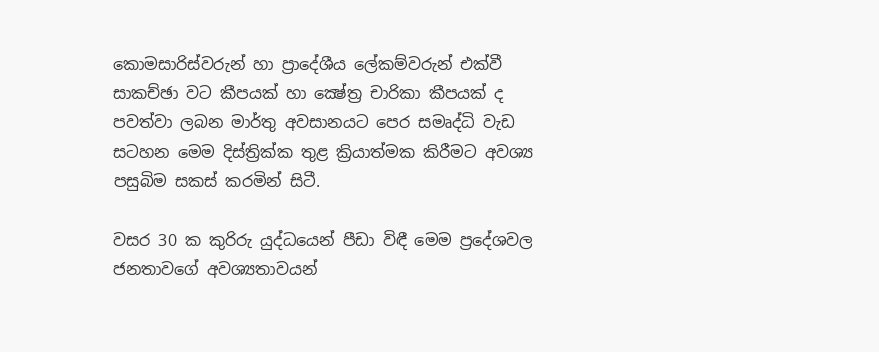කොමසාරිස්වරුන් හා ප්‍රාදේශීය ලේකම්වරුන් එක්වී සාකච්ඡා වට කීපයක් හා ක්‍ෂේත්‍ර චාරිකා කීපයක් ද පවත්වා ලබන මාර්තු අවසානයට පෙර සමෘද්ධි වැඩ සටහන මෙම දිස්ත්‍රික්ක තුළ ක්‍රියාත්මක කිරීමට අවශ්‍ය පසුබිම සකස් කරමින් සිටී.

වසර 30 ක කුරිරු යුද්ධයෙන් පීඩා විඳී මෙම ප්‍රදේශවල ජනතාවගේ අවශ්‍යතාවයන්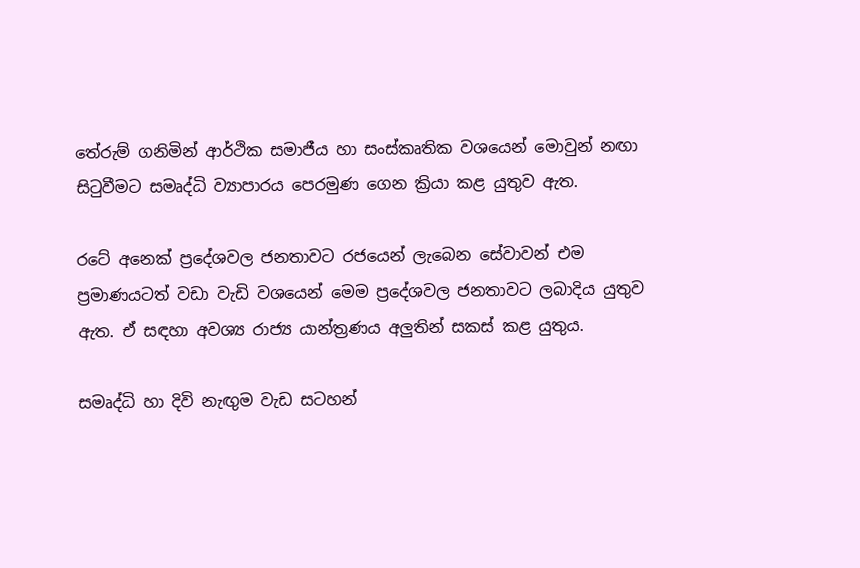තේරුම් ගනිමින් ආර්ථික සමාජීය හා සංස්කෘතික වශයෙන් මොවුන් නඟා සිටුවීමට සමෘද්ධි ව්‍යාපාරය පෙරමුණ ගෙන ක්‍රියා කළ යුතුව ඇත.

රටේ අනෙක් ප්‍රදේශවල ජනතාවට රජයෙන් ලැබෙන සේවාවන් එම ප්‍රමාණයටත් වඩා වැඩි වශයෙන් මෙම ප්‍රදේශවල ජනතාවට ලබාදිය යුතුව ඇත. ඒ සඳහා අවශ්‍ය රාජ්‍ය යාන්ත්‍රණය අලුතින් සකස් කළ යුතුය.

සමෘද්ධි හා දිවි නැඟුම වැඩ සටහන්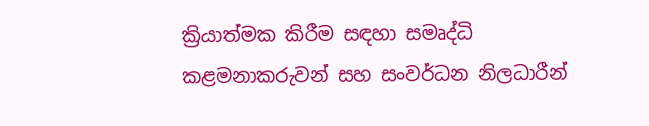ක්‍රියාත්මක කිරීම සඳහා සමෘද්ධි කළමනාකරුවන් සහ සංවර්ධන නිලධාරීන්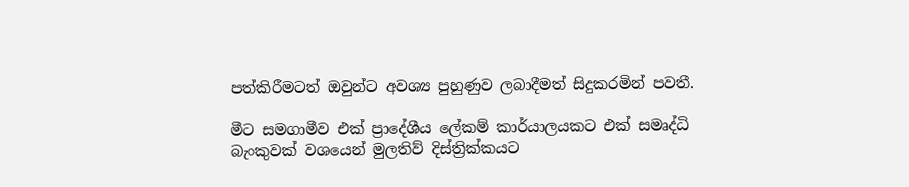පත්කිරීමටත් ඔවුන්ට අවශ්‍ය පුහුණුව ලබාදීමත් සිදුකරමින් පවතී.

මීට සමගාමීව එක් ප්‍රාදේශීය ලේකම් කාර්යාලයකට එක් සමෘද්ධි බැංකුවක් වශයෙන් මුලතිව් දිස්ත්‍රික්කයට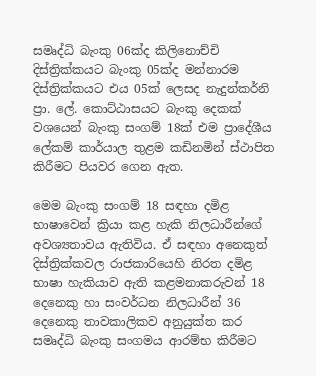සමෘද්ධි බැංකු 06ක්ද කිලිනොච්චි දිස්ත්‍රික්කයට බැංකු 05ක්ද මන්නාරම දිස්ත්‍රික්කයට එය 05ක් ලෙසද නැදුන්කර්නි ප්‍රා. ලේ. කොට්ඨාසයට බැංකු දෙකක් වශයෙන් බැංකු සංගම් 18ක් එම ප්‍රාදේශීය ලේකම් කාර්යාල තුළම කඩිනමින් ස්ථාපිත කිරීමට පියවර ගෙන ඇත.

මෙම බැංකු සංගම් 18 සඳහා දමිළ භාෂාවෙන් ක්‍රියා කළ හැකි නිලධාරීන්ගේ අවශ්‍යතාවය ඇතිවිය. ඒ සඳහා අනෙකුත් දිස්ත්‍රික්කවල රාජකාරියෙහි නිරත දමිළ භාෂා හැකියාව ඇති කළමනාකරුවන් 18 දෙනෙකු හා සංවර්ධන නිලධාරීන් 36 දෙනෙකු තාවකාලිකව අනුයුක්ත කර සමෘද්ධි බැංකු සංගමය ආරම්භ කිරීමට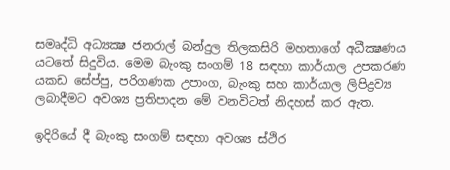සමෘද්ධි අධ්‍යක්‍ෂ ජනරාල් බන්දුල තිලකසිරි මහතාගේ අධීක්‍ෂණය යටතේ සිදුවිය. මෙම බැංකු සංගම් 18 සඳහා කාර්යාල උපකරණ යකඩ සේප්පු, පරිගණක උපාංග, බැංකු සහ කාර්යාල ලිපිද්‍රව්‍ය ලබාදීමට අවශ්‍ය ප්‍රතිපාදන මේ වනවිටත් නිදහස් කර ඇත.

ඉදිරියේ දී බැංකු සංගම් සඳහා අවශ්‍ය ස්ථිර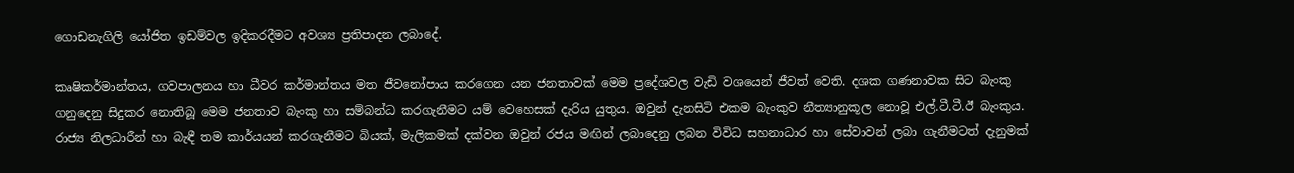ගොඩනැගිලි යෝජිත ඉඩම්වල ඉදිකරදීමට අවශ්‍ය ප්‍රතිපාදන ලබාදේ.

කෘෂිකර්මාන්තය, ගවපාලනය හා ධීවර කර්මාන්තය මත ජීවනෝපාය කරගෙන යන ජනතාවක් මෙම ප්‍රදේශවල වැඩි වශයෙන් ජීවත් වෙති. දශක ගණනාවක සිට බැංකු ගනුදෙනු සිදුකර නොතිබූ මෙම ජනතාව බැංකු හා සම්බන්ධ කරගැනීමට යම් වෙහෙසක් දැරිය යුතුය. ඔවුන් දැනසිටි එකම බැංකුව නීත්‍යානුකූල නොවූ එල්.ටී.ටී.ඊ බැංකුය. රාජ්‍ය නිලධාරීන් හා බැඳී තම කාර්යයන් කරගැනීමට බියක්, මැලිකමක් දක්වන ඔවුන් රජය මඟින් ලබාදෙනු ලබන විවිධ සහනාධාර හා සේවාවන් ලබා ගැනීමටත් දැනුමක්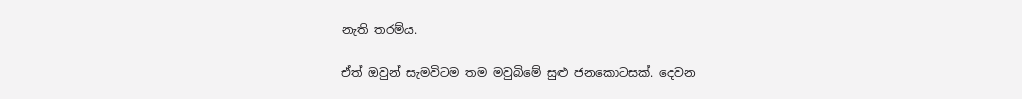නැති තරම්ය.

ඒත් ඔවුන් සැමවිටම තම මවුබිමේ සුළු ජනකොටසක්. දෙවන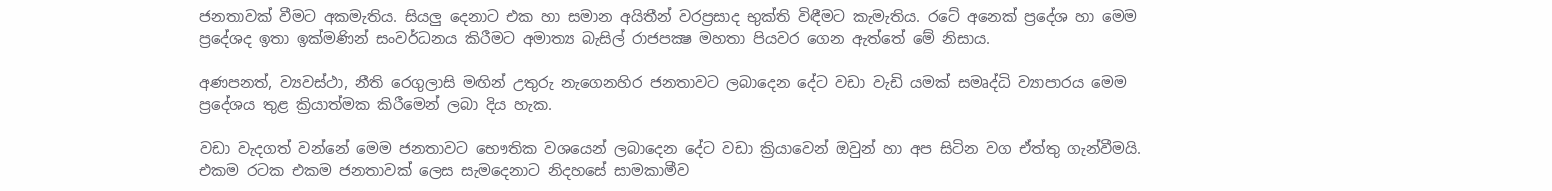ජනතාවක් වීමට අකමැතිය. සියලු දෙනාට එක හා සමාන අයිතීන් වරප්‍රසාද භුක්ති විඳීමට කැමැතිය. රටේ අනෙක් ප්‍රදේශ හා මෙම ප්‍රදේශද ඉතා ඉක්මණින් සංවර්ධනය කිරීමට අමාත්‍ය බැසිල් රාජපක්‍ෂ මහතා පියවර ගෙන ඇත්තේ මේ නිසාය.

අණපනත්, ව්‍යවස්ථා, නීති රෙගුලාසි මඟින් උතුරු නැගෙනහිර ජනතාවට ලබාදෙන දේට වඩා වැඩි යමක් සමෘද්ධි ව්‍යාපාරය මෙම ප්‍රදේශය තුළ ක්‍රියාත්මක කිරීමෙන් ලබා දිය හැක.

වඩා වැදගත් වන්නේ මෙම ජනතාවට භෞතික වශයෙන් ලබාදෙන දේට වඩා ක්‍රියාවෙන් ඔවුන් හා අප සිටින වග ඒත්තු ගැන්වීමයි. එකම රටක එකම ජනතාවක් ලෙස සැමදෙනාට නිදහසේ සාමකාමීව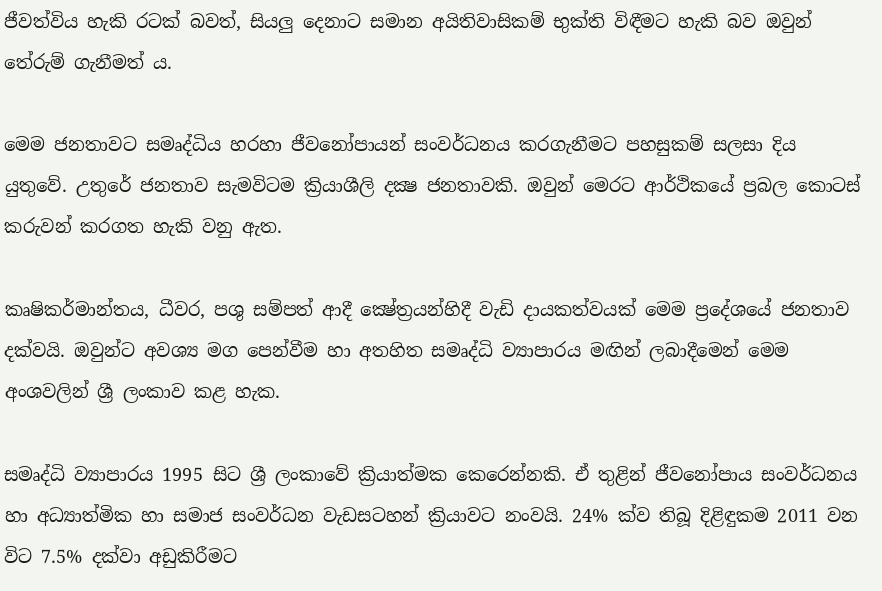ජීවත්විය හැකි රටක් බවත්, සියලු දෙනාට සමාන අයිතිවාසිකම් භුක්ති විඳීමට හැකි බව ඔවුන් තේරුම් ගැනීමත් ය.

මෙම ජනතාවට සමෘද්ධිය හරහා ජීවනෝපායන් සංවර්ධනය කරගැනීමට පහසුකම් සලසා දිය යුතුවේ. උතුරේ ජනතාව සැමවිටම ක්‍රියාශීලි දක්‍ෂ ජනතාවකි. ඔවුන් මෙරට ආර්ථිකයේ ප්‍රබල කොටස් කරුවන් කරගත හැකි වනු ඇත.

කෘෂිකර්මාන්තය, ධීවර, පශු සම්පත් ආදී ක්‍ෂේත්‍රයන්හිදී වැඩි දායකත්වයක් මෙම ප්‍රදේශයේ ජනතාව දක්වයි. ඔවුන්ට අවශ්‍ය මග පෙන්වීම හා අතහිත සමෘද්ධි ව්‍යාපාරය මඟින් ලබාදීමෙන් මෙම අංශවලින් ශ්‍රී ලංකාව කළ හැක.

සමෘද්ධි ව්‍යාපාරය 1995 සිට ශ්‍රී ලංකාවේ ක්‍රියාත්මක කෙරෙන්නකි. ඒ තුළින් ජීවනෝපාය සංවර්ධනය හා අධ්‍යාත්මික හා සමාජ සංවර්ධන වැඩසටහන් ක්‍රියාවට නංවයි. 24% ක්ව තිබූ දිළිඳුකම 2011 වන විට 7.5% දක්වා අඩුකිරීමට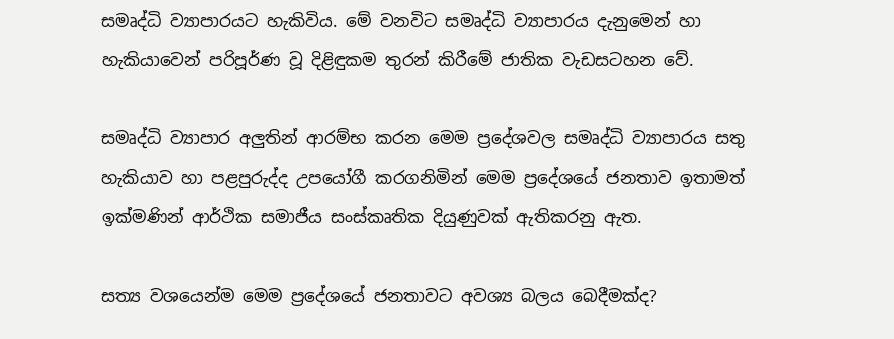සමෘද්ධි ව්‍යාපාරයට හැකිවිය. මේ වනවිට සමෘද්ධි ව්‍යාපාරය දැනුමෙන් හා හැකියාවෙන් පරිපූර්ණ වූ දිළිඳුකම තුරන් කිරීමේ ජාතික වැඩසටහන වේ.

සමෘද්ධි ව්‍යාපාර අලුතින් ආරම්භ කරන මෙම ප්‍රදේශවල සමෘද්ධි ව්‍යාපාරය සතු හැකියාව හා පළපුරුද්ද උපයෝගී කරගනිමින් මෙම ප්‍රදේශයේ ජනතාව ඉතාමත් ඉක්මණින් ආර්ථික සමාජීය සංස්කෘතික දියුණුවක් ඇතිකරනු ඇත.

සත්‍ය වශයෙන්ම මෙම ප්‍රදේශයේ ජනතාවට අවශ්‍ය බලය බෙදීමක්ද?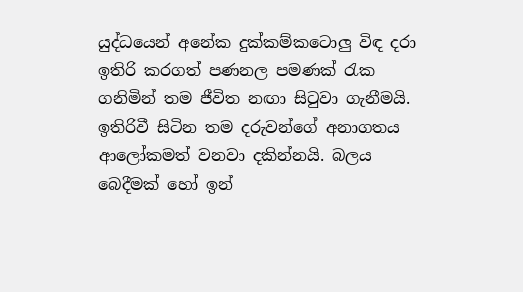යුද්ධයෙන් අනේක දුක්කම්කටොලු විඳ දරා ඉතිරි කරගත් පණනල පමණක් රැක ගනිමින් තම ජීවිත නඟා සිටුවා ගැනීමයි. ඉතිරිවී සිටින තම දරුවන්ගේ අනාගතය ආලෝකමත් වනවා දකින්නයි. බලය බෙදීමක් හෝ ඉන්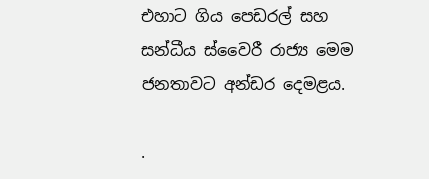එහාට ගිය පෙඩරල් සහ සන්ධීය ස්වෛරී රාජ්‍ය මෙම ජනතාවට අන්ඩර දෙමළය.

.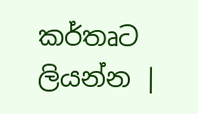කර්තෘට ලියන්න |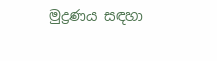මුද්‍රණය සඳහා